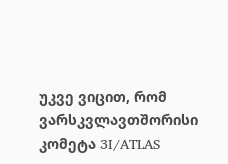უკვე ვიცით, რომ ვარსკვლავთშორისი კომეტა 3I/ATLAS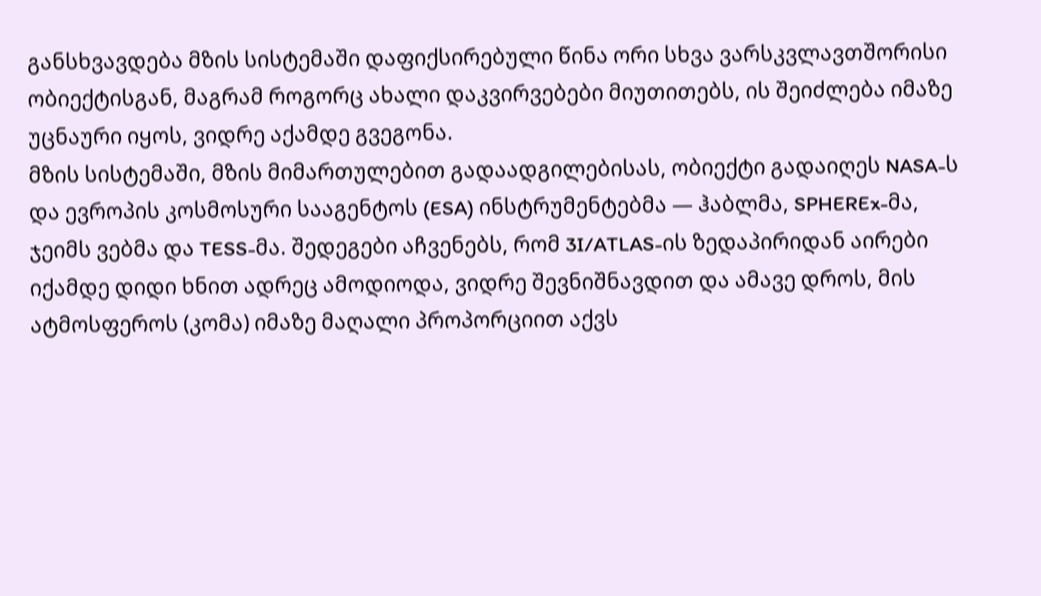განსხვავდება მზის სისტემაში დაფიქსირებული წინა ორი სხვა ვარსკვლავთშორისი ობიექტისგან, მაგრამ როგორც ახალი დაკვირვებები მიუთითებს, ის შეიძლება იმაზე უცნაური იყოს, ვიდრე აქამდე გვეგონა.
მზის სისტემაში, მზის მიმართულებით გადაადგილებისას, ობიექტი გადაიღეს NASA-ს და ევროპის კოსმოსური სააგენტოს (ESA) ინსტრუმენტებმა — ჰაბლმა, SPHEREx-მა, ჯეიმს ვებმა და TESS-მა. შედეგები აჩვენებს, რომ 3I/ATLAS-ის ზედაპირიდან აირები იქამდე დიდი ხნით ადრეც ამოდიოდა, ვიდრე შევნიშნავდით და ამავე დროს, მის ატმოსფეროს (კომა) იმაზე მაღალი პროპორციით აქვს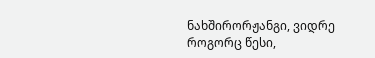ნახშირორჟანგი, ვიდრე როგორც წესი,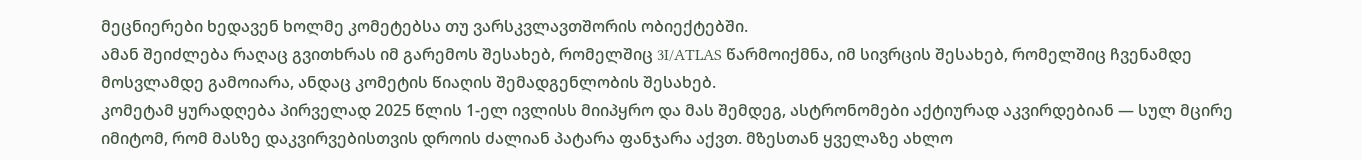მეცნიერები ხედავენ ხოლმე კომეტებსა თუ ვარსკვლავთშორის ობიექტებში.
ამან შეიძლება რაღაც გვითხრას იმ გარემოს შესახებ, რომელშიც 3I/ATLAS წარმოიქმნა, იმ სივრცის შესახებ, რომელშიც ჩვენამდე მოსვლამდე გამოიარა, ანდაც კომეტის წიაღის შემადგენლობის შესახებ.
კომეტამ ყურადღება პირველად 2025 წლის 1-ელ ივლისს მიიპყრო და მას შემდეგ, ასტრონომები აქტიურად აკვირდებიან — სულ მცირე იმიტომ, რომ მასზე დაკვირვებისთვის დროის ძალიან პატარა ფანჯარა აქვთ. მზესთან ყველაზე ახლო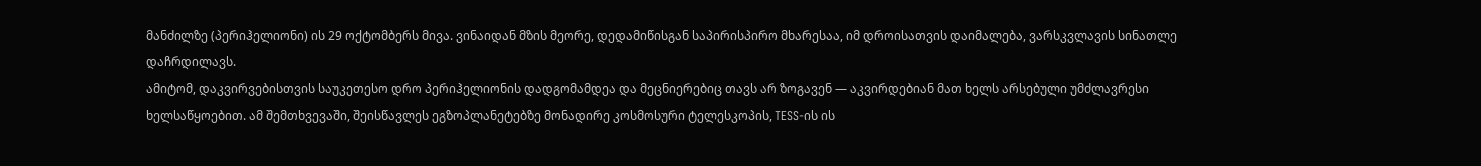მანძილზე (პერიჰელიონი) ის 29 ოქტომბერს მივა. ვინაიდან მზის მეორე, დედამიწისგან საპირისპირო მხარესაა, იმ დროისათვის დაიმალება, ვარსკვლავის სინათლე დაჩრდილავს.
ამიტომ, დაკვირვებისთვის საუკეთესო დრო პერიჰელიონის დადგომამდეა და მეცნიერებიც თავს არ ზოგავენ — აკვირდებიან მათ ხელს არსებული უმძლავრესი ხელსაწყოებით. ამ შემთხვევაში, შეისწავლეს ეგზოპლანეტებზე მონადირე კოსმოსური ტელესკოპის, TESS-ის ის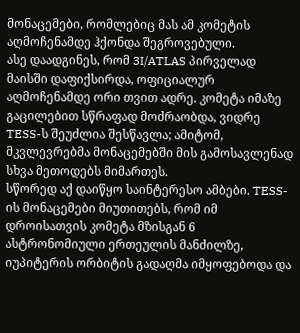მონაცემები, რომლებიც მას ამ კომეტის აღმოჩენამდე ჰქონდა შეგროვებული.
ასე დაადგინეს, რომ 3I/ATLAS პირველად მაისში დაფიქსირდა, ოფიციალურ აღმოჩენამდე ორი თვით ადრე. კომეტა იმაზე გაცილებით სწრაფად მოძრაობდა, ვიდრე TESS-ს შეუძლია შესწავლა; ამიტომ, მკვლევრებმა მონაცემებში მის გამოსავლენად სხვა მეთოდებს მიმართეს.
სწორედ აქ დაიწყო საინტერესო ამბები. TESS-ის მონაცემები მიუთითებს, რომ იმ დროისათვის კომეტა მზისგან 6 ასტრონომიული ერთეულის მანძილზე, იუპიტერის ორბიტის გადაღმა იმყოფებოდა და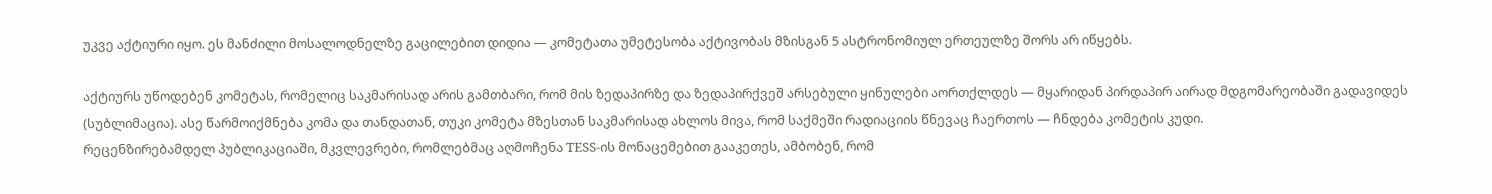უკვე აქტიური იყო. ეს მანძილი მოსალოდნელზე გაცილებით დიდია — კომეტათა უმეტესობა აქტივობას მზისგან 5 ასტრონომიულ ერთეულზე შორს არ იწყებს.

აქტიურს უწოდებენ კომეტას, რომელიც საკმარისად არის გამთბარი, რომ მის ზედაპირზე და ზედაპირქვეშ არსებული ყინულები აორთქლდეს — მყარიდან პირდაპირ აირად მდგომარეობაში გადავიდეს (სუბლიმაცია). ასე წარმოიქმნება კომა და თანდათან, თუკი კომეტა მზესთან საკმარისად ახლოს მივა, რომ საქმეში რადიაციის წნევაც ჩაერთოს — ჩნდება კომეტის კუდი.
რეცენზირებამდელ პუბლიკაციაში, მკვლევრები, რომლებმაც აღმოჩენა TESS-ის მონაცემებით გააკეთეს, ამბობენ, რომ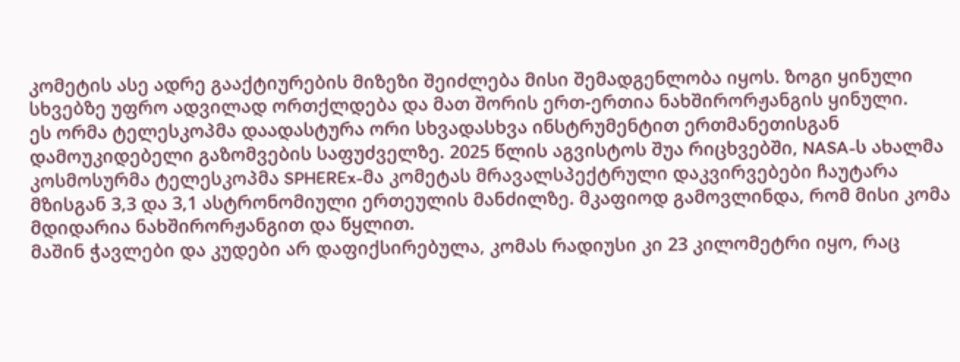კომეტის ასე ადრე გააქტიურების მიზეზი შეიძლება მისი შემადგენლობა იყოს. ზოგი ყინული სხვებზე უფრო ადვილად ორთქლდება და მათ შორის ერთ-ერთია ნახშირორჟანგის ყინული.
ეს ორმა ტელესკოპმა დაადასტურა ორი სხვადასხვა ინსტრუმენტით ერთმანეთისგან დამოუკიდებელი გაზომვების საფუძველზე. 2025 წლის აგვისტოს შუა რიცხვებში, NASA-ს ახალმა კოსმოსურმა ტელესკოპმა SPHEREx-მა კომეტას მრავალსპექტრული დაკვირვებები ჩაუტარა მზისგან 3,3 და 3,1 ასტრონომიული ერთეულის მანძილზე. მკაფიოდ გამოვლინდა, რომ მისი კომა მდიდარია ნახშირორჟანგით და წყლით.
მაშინ ჭავლები და კუდები არ დაფიქსირებულა, კომას რადიუსი კი 23 კილომეტრი იყო, რაც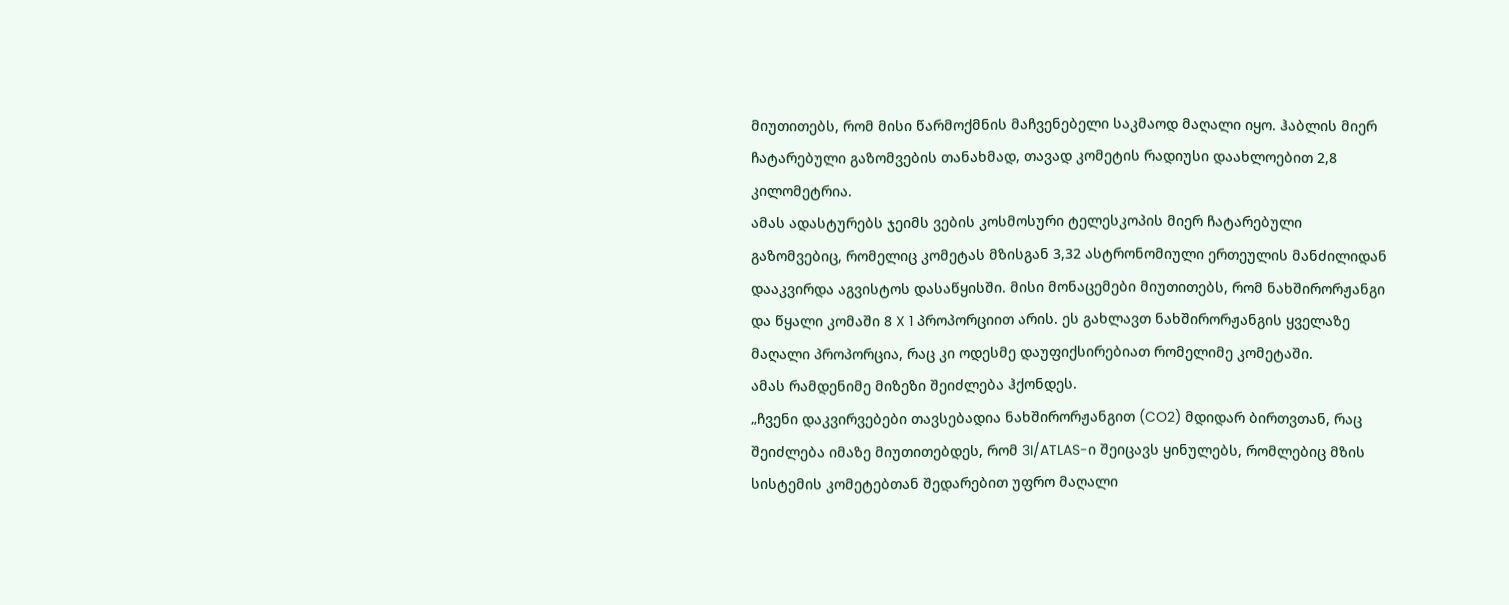მიუთითებს, რომ მისი წარმოქმნის მაჩვენებელი საკმაოდ მაღალი იყო. ჰაბლის მიერ ჩატარებული გაზომვების თანახმად, თავად კომეტის რადიუსი დაახლოებით 2,8 კილომეტრია.
ამას ადასტურებს ჯეიმს ვების კოსმოსური ტელესკოპის მიერ ჩატარებული გაზომვებიც, რომელიც კომეტას მზისგან 3,32 ასტრონომიული ერთეულის მანძილიდან დააკვირდა აგვისტოს დასაწყისში. მისი მონაცემები მიუთითებს, რომ ნახშირორჟანგი და წყალი კომაში 8 X 1 პროპორციით არის. ეს გახლავთ ნახშირორჟანგის ყველაზე მაღალი პროპორცია, რაც კი ოდესმე დაუფიქსირებიათ რომელიმე კომეტაში.
ამას რამდენიმე მიზეზი შეიძლება ჰქონდეს.
„ჩვენი დაკვირვებები თავსებადია ნახშირორჟანგით (CO2) მდიდარ ბირთვთან, რაც შეიძლება იმაზე მიუთითებდეს, რომ 3I/ATLAS-ი შეიცავს ყინულებს, რომლებიც მზის სისტემის კომეტებთან შედარებით უფრო მაღალი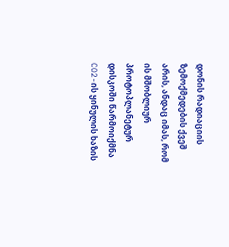დონის რადიაციის ზემოქმედების ქვეშ არის, ანდაც იმას, რომ ის მშობლიურ პროტოპლანეტურ დისკოში წარმოიქმნა CO2-ის ყინულის ხაზის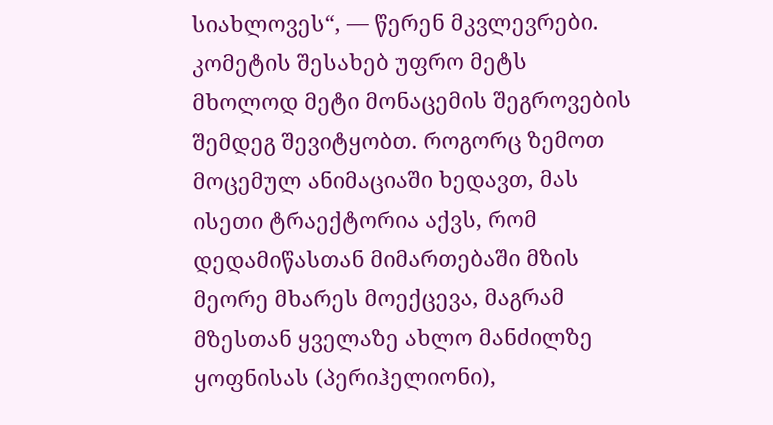სიახლოვეს“, — წერენ მკვლევრები.
კომეტის შესახებ უფრო მეტს მხოლოდ მეტი მონაცემის შეგროვების შემდეგ შევიტყობთ. როგორც ზემოთ მოცემულ ანიმაციაში ხედავთ, მას ისეთი ტრაექტორია აქვს, რომ დედამიწასთან მიმართებაში მზის მეორე მხარეს მოექცევა, მაგრამ მზესთან ყველაზე ახლო მანძილზე ყოფნისას (პერიჰელიონი),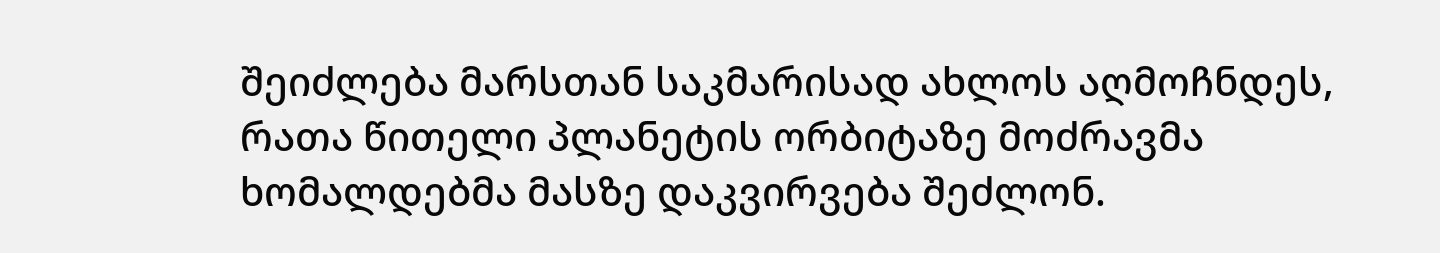შეიძლება მარსთან საკმარისად ახლოს აღმოჩნდეს, რათა წითელი პლანეტის ორბიტაზე მოძრავმა ხომალდებმა მასზე დაკვირვება შეძლონ.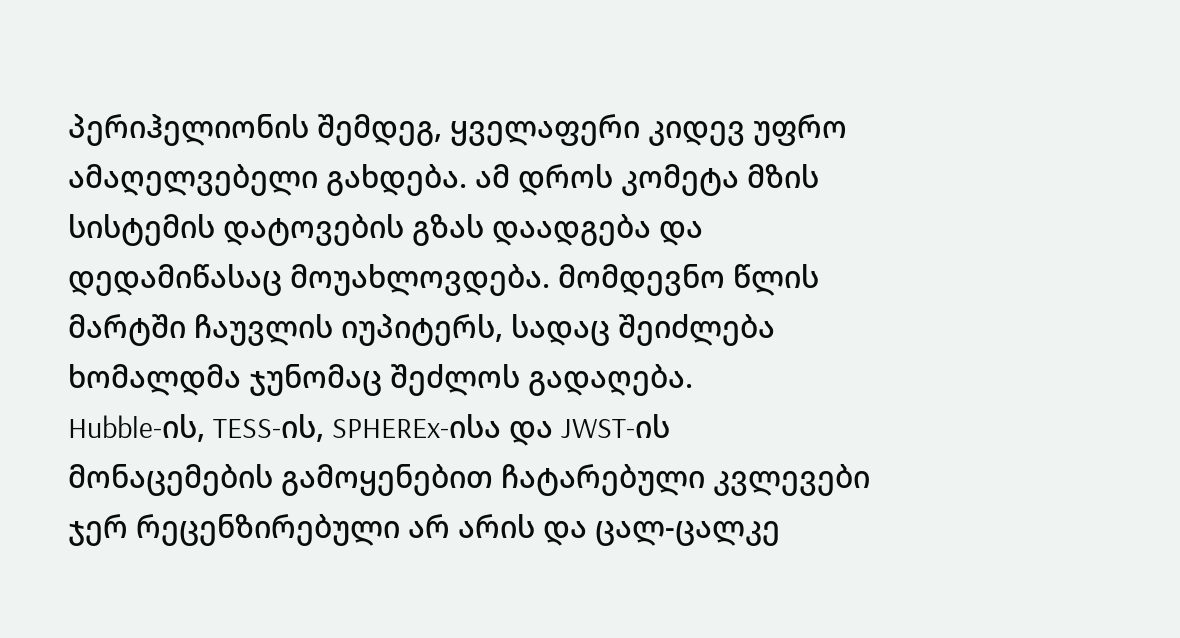პერიჰელიონის შემდეგ, ყველაფერი კიდევ უფრო ამაღელვებელი გახდება. ამ დროს კომეტა მზის სისტემის დატოვების გზას დაადგება და დედამიწასაც მოუახლოვდება. მომდევნო წლის მარტში ჩაუვლის იუპიტერს, სადაც შეიძლება ხომალდმა ჯუნომაც შეძლოს გადაღება.
Hubble-ის, TESS-ის, SPHEREx-ისა და JWST-ის მონაცემების გამოყენებით ჩატარებული კვლევები ჯერ რეცენზირებული არ არის და ცალ-ცალკე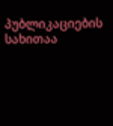პუბლიკაციების სახითაა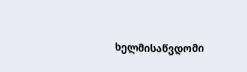ხელმისაწვდომი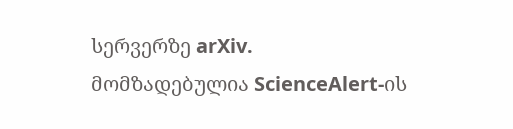სერვერზე arXiv.
მომზადებულია ScienceAlert-ის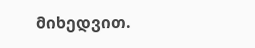მიხედვით.